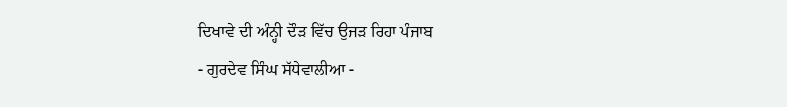ਦਿਖਾਵੇ ਦੀ ਅੰਨ੍ਹੀ ਦੌੜ ਵਿੱਚ ਉਜੜ ਰਿਹਾ ਪੰਜਾਬ
- ਗੁਰਦੇਵ ਸਿੰਘ ਸੱਧੇਵਾਲੀਆ -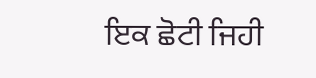ਇਕ ਛੋਟੀ ਜਿਹੀ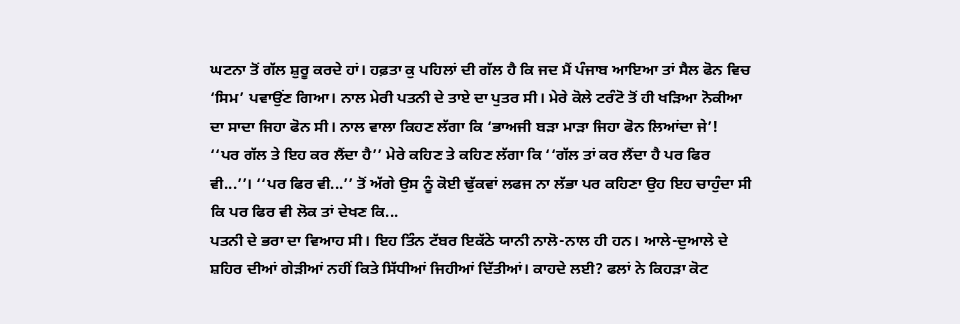ਘਟਨਾ ਤੋਂ ਗੱਲ ਸ਼ੁਰੂ ਕਰਦੇ ਹਾਂ। ਹਫ਼ਤਾ ਕੁ ਪਹਿਲਾਂ ਦੀ ਗੱਲ ਹੈ ਕਿ ਜਦ ਮੈਂ ਪੰਜਾਬ ਆਇਆ ਤਾਂ ਸੈਲ ਫੋਨ ਵਿਚ ‘ਸਿਮ’ ਪਵਾਉਂਣ ਗਿਆ। ਨਾਲ ਮੇਰੀ ਪਤਨੀ ਦੇ ਤਾਏ ਦਾ ਪੁਤਰ ਸੀ। ਮੇਰੇ ਕੋਲੇ ਟਰੰਟੋ ਤੋਂ ਹੀ ਖੜਿਆ ਨੋਕੀਆ ਦਾ ਸਾਦਾ ਜਿਹਾ ਫੋਨ ਸੀ। ਨਾਲ ਵਾਲਾ ਕਿਹਣ ਲੱਗਾ ਕਿ ‘ਭਾਅਜੀ ਬੜਾ ਮਾੜਾ ਜਿਹਾ ਫੋਨ ਲਿਆਂਦਾ ਜੇ’!
‘‘ਪਰ ਗੱਲ ਤੇ ਇਹ ਕਰ ਲੈਂਦਾ ਹੈ’’ ਮੇਰੇ ਕਹਿਣ ਤੇ ਕਹਿਣ ਲੱਗਾ ਕਿ ‘‘ਗੱਲ ਤਾਂ ਕਰ ਲੈਂਦਾ ਹੈ ਪਰ ਫਿਰ ਵੀ...’’। ‘‘ਪਰ ਫਿਰ ਵੀ...’’ ਤੋਂ ਅੱਗੇ ਉਸ ਨੂੰ ਕੋਈ ਢੁੱਕਵਾਂ ਲਫਜ ਨਾ ਲੱਭਾ ਪਰ ਕਹਿਣਾ ਉਹ ਇਹ ਚਾਹੁੰਦਾ ਸੀ ਕਿ ਪਰ ਫਿਰ ਵੀ ਲੋਕ ਤਾਂ ਦੇਖਣ ਕਿ...
ਪਤਨੀ ਦੇ ਭਰਾ ਦਾ ਵਿਆਹ ਸੀ। ਇਹ ਤਿੰਨ ਟੱਬਰ ਇਕੱਠੇ ਯਾਨੀ ਨਾਲੋ-ਨਾਲ ਹੀ ਹਨ। ਆਲੇ-ਦੁਆਲੇ ਦੇ ਸ਼ਹਿਰ ਦੀਆਂ ਗੇੜੀਆਂ ਨਹੀਂ ਕਿਤੇ ਸਿੱਧੀਆਂ ਜਿਹੀਆਂ ਦਿੱਤੀਆਂ। ਕਾਹਦੇ ਲਈ? ਫਲਾਂ ਨੇ ਕਿਹੜਾ ਕੋਟ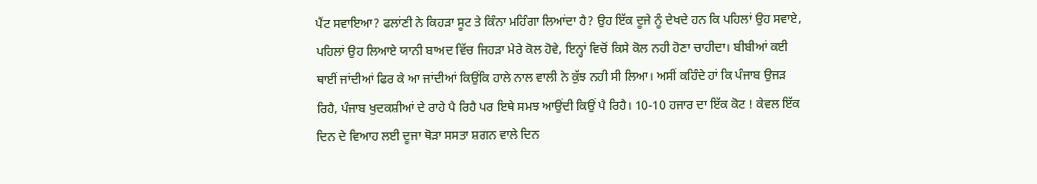ਪੈਂਟ ਸਵਾਇਆ? ਫਲਾਂਣੀ ਨੇ ਕਿਹੜਾ ਸੂਟ ਤੇ ਕਿੰਨਾ ਮਹਿੰਗਾ ਲਿਆਂਦਾ ਹੈ? ਉਹ ਇੱਕ ਦੂਜੇ ਨੂੰ ਦੇਖਦੇ ਹਨ ਕਿ ਪਹਿਲਾਂ ਉਹ ਸਵਾਏ, ਪਹਿਲਾਂ ਉਹ ਲਿਆਏ ਯਾਨੀ ਬਾਅਦ ਵਿੱਚ ਜਿਹੜਾ ਮੇਰੇ ਕੋਲ ਹੋਵੇ, ਇਨ੍ਹਾਂ ਵਿਚੋਂ ਕਿਸੇ ਕੋਲ ਨਹੀ ਹੋਣਾ ਚਾਹੀਦਾ। ਬੀਬੀਆਂ ਕਈ ਥਾਈਂ ਜਾਂਦੀਆਂ ਫਿਰ ਕੇ ਆ ਜਾਂਦੀਆਂ ਕਿਉਂਕਿ ਹਾਲੇ ਨਾਲ ਵਾਲੀ ਨੇ ਕੁੱਝ ਨਹੀ ਸੀ ਲਿਆ। ਅਸੀਂ ਕਹਿੰਦੇ ਹਾਂ ਕਿ ਪੰਜਾਬ ਉਜੜ ਰਿਹੈ, ਪੰਜਾਬ ਖੁਦਕਸ਼ੀਆਂ ਦੇ ਰਾਹੇ ਪੈ ਰਿਹੈ ਪਰ ਇਥੇ ਸਮਝ ਆਉਂਦੀ ਕਿਉਂ ਪੈ ਰਿਹੈ। 10-10 ਹਜਾਰ ਦਾ ਇੱਕ ਕੋਟ ! ਕੇਵਲ ਇੱਕ ਦਿਨ ਦੇ ਵਿਆਹ ਲਈ ਦੂਜਾ ਥੋੜਾ ਸਸਤਾ ਸ਼ਗਨ ਵਾਲੇ ਦਿਨ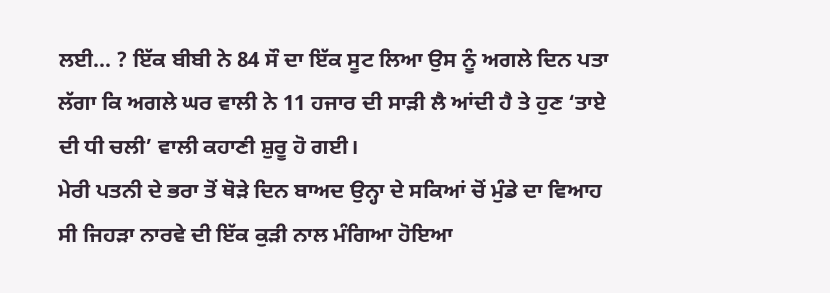ਲਈ... ? ਇੱਕ ਬੀਬੀ ਨੇ 84 ਸੌ ਦਾ ਇੱਕ ਸੂਟ ਲਿਆ ਉਸ ਨੂੰ ਅਗਲੇ ਦਿਨ ਪਤਾ ਲੱਗਾ ਕਿ ਅਗਲੇ ਘਰ ਵਾਲੀ ਨੇ 11 ਹਜਾਰ ਦੀ ਸਾੜੀ ਲੈ ਆਂਦੀ ਹੈ ਤੇ ਹੁਣ ‘ਤਾਏ ਦੀ ਧੀ ਚਲੀ’ ਵਾਲੀ ਕਹਾਣੀ ਸ਼ੁਰੂ ਹੋ ਗਈ।
ਮੇਰੀ ਪਤਨੀ ਦੇ ਭਰਾ ਤੋਂ ਥੋੜੇ ਦਿਨ ਬਾਅਦ ਉਨ੍ਹਾ ਦੇ ਸਕਿਆਂ ਚੋਂ ਮੁੰਡੇ ਦਾ ਵਿਆਹ ਸੀ ਜਿਹੜਾ ਨਾਰਵੇ ਦੀ ਇੱਕ ਕੁੜੀ ਨਾਲ ਮੰਗਿਆ ਹੋਇਆ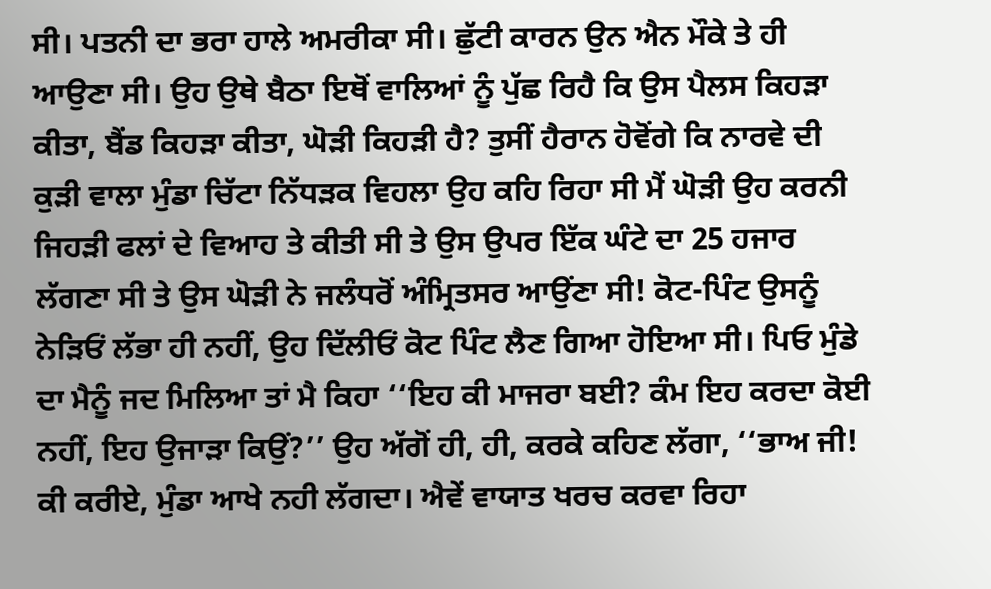ਸੀ। ਪਤਨੀ ਦਾ ਭਰਾ ਹਾਲੇ ਅਮਰੀਕਾ ਸੀ। ਛੁੱਟੀ ਕਾਰਨ ਉਨ ਐਨ ਮੌਕੇ ਤੇ ਹੀ ਆਉਣਾ ਸੀ। ਉਹ ਉਥੇ ਬੈਠਾ ਇਥੋਂ ਵਾਲਿਆਂ ਨੂੰ ਪੁੱਛ ਰਿਹੈ ਕਿ ਉਸ ਪੈਲਸ ਕਿਹੜਾ ਕੀਤਾ, ਬੈਂਡ ਕਿਹੜਾ ਕੀਤਾ, ਘੋੜੀ ਕਿਹੜੀ ਹੈ? ਤੁਸੀਂ ਹੈਰਾਨ ਹੋਵੋਂਗੇ ਕਿ ਨਾਰਵੇ ਦੀ ਕੁੜੀ ਵਾਲਾ ਮੁੰਡਾ ਚਿੱਟਾ ਨਿੱਧੜਕ ਵਿਹਲਾ ਉਹ ਕਹਿ ਰਿਹਾ ਸੀ ਮੈਂ ਘੋੜੀ ਉਹ ਕਰਨੀ ਜਿਹੜੀ ਫਲਾਂ ਦੇ ਵਿਆਹ ਤੇ ਕੀਤੀ ਸੀ ਤੇ ਉਸ ਉਪਰ ਇੱਕ ਘੰਟੇ ਦਾ 25 ਹਜਾਰ ਲੱਗਣਾ ਸੀ ਤੇ ਉਸ ਘੋੜੀ ਨੇ ਜਲੰਧਰੋਂ ਅੰਮ੍ਰਿਤਸਰ ਆਉਂਣਾ ਸੀ! ਕੋਟ-ਪਿੰਟ ਉਸਨੂੰ ਨੇੜਿਓਂ ਲੱਭਾ ਹੀ ਨਹੀਂ, ਉਹ ਦਿੱਲੀਓਂ ਕੋਟ ਪਿੰਟ ਲੈਣ ਗਿਆ ਹੋਇਆ ਸੀ। ਪਿਓ ਮੁੰਡੇ ਦਾ ਮੈਨੂੰ ਜਦ ਮਿਲਿਆ ਤਾਂ ਮੈ ਕਿਹਾ ‘‘ਇਹ ਕੀ ਮਾਜਰਾ ਬਈ? ਕੰਮ ਇਹ ਕਰਦਾ ਕੋਈ ਨਹੀਂ, ਇਹ ਉਜਾੜਾ ਕਿਉਂ?’’ ਉਹ ਅੱਗੋਂ ਹੀ, ਹੀ, ਕਰਕੇ ਕਹਿਣ ਲੱਗਾ, ‘‘ਭਾਅ ਜੀ! ਕੀ ਕਰੀਏ, ਮੁੰਡਾ ਆਖੇ ਨਹੀ ਲੱਗਦਾ। ਐਵੇਂ ਵਾਯਾਤ ਖਰਚ ਕਰਵਾ ਰਿਹਾ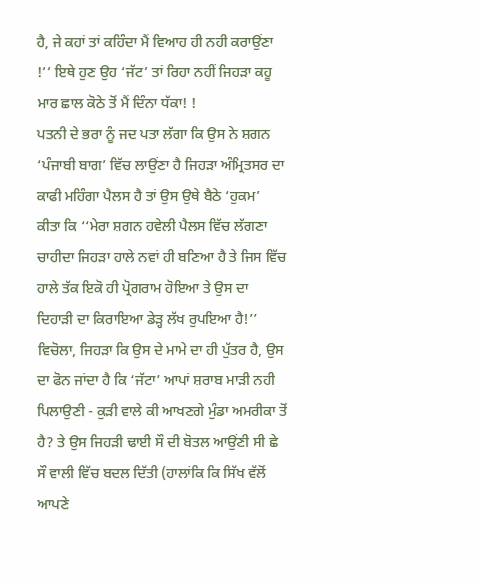ਹੈ, ਜੇ ਕਹਾਂ ਤਾਂ ਕਹਿੰਦਾ ਮੈਂ ਵਿਆਹ ਹੀ ਨਹੀ ਕਰਾਉਂਣਾ !’’ ਇਥੇ ਹੁਣ ਉਹ ‘ਜੱਟ’ ਤਾਂ ਰਿਹਾ ਨਹੀਂ ਜਿਹੜਾ ਕਹੂ ਮਾਰ ਛਾਲ ਕੋਠੇ ਤੋਂ ਮੈਂ ਦਿੰਨਾ ਧੱਕਾ! !
ਪਤਨੀ ਦੇ ਭਰਾ ਨੂੰ ਜਦ ਪਤਾ ਲੱਗਾ ਕਿ ਉਸ ਨੇ ਸ਼ਗਨ ‘ਪੰਜਾਬੀ ਬਾਗ’ ਵਿੱਚ ਲਾਉਂਣਾ ਹੈ ਜਿਹੜਾ ਅੰਮ੍ਰਿਤਸਰ ਦਾ ਕਾਫੀ ਮਹਿੰਗਾ ਪੈਲਸ ਹੈ ਤਾਂ ਉਸ ਉਥੇ ਬੈਠੇ ‘ਹੁਕਮ’ ਕੀਤਾ ਕਿ ‘‘ਮੇਰਾ ਸ਼ਗਨ ਹਵੇਲੀ ਪੈਲਸ ਵਿੱਚ ਲੱਗਣਾ ਚਾਹੀਦਾ ਜਿਹੜਾ ਹਾਲੇ ਨਵਾਂ ਹੀ ਬਣਿਆ ਹੈ ਤੇ ਜਿਸ ਵਿੱਚ ਹਾਲੇ ਤੱਕ ਇਕੋ ਹੀ ਪ੍ਰੋਗਰਾਮ ਹੋਇਆ ਤੇ ਉਸ ਦਾ ਦਿਹਾੜੀ ਦਾ ਕਿਰਾਇਆ ਡੇੜ੍ਹ ਲੱਖ ਰੁਪਇਆ ਹੈ!’’ ਵਿਚੋਲਾ, ਜਿਹੜਾ ਕਿ ਉਸ ਦੇ ਮਾਮੇ ਦਾ ਹੀ ਪੁੱਤਰ ਹੈ, ਉਸ ਦਾ ਫੋਨ ਜਾਂਦਾ ਹੈ ਕਿ ‘ਜੱਟਾ’ ਆਪਾਂ ਸ਼ਰਾਬ ਮਾੜੀ ਨਹੀ ਪਿਲਾਉਣੀ - ਕੁੜੀ ਵਾਲੇ ਕੀ ਆਖਣਗੇ ਮੁੰਡਾ ਅਮਰੀਕਾ ਤੋਂ ਹੈ? ਤੇ ਉਸ ਜਿਹੜੀ ਢਾਈ ਸੌ ਦੀ ਬੋਤਲ ਆਉਂਣੀ ਸੀ ਛੇ ਸੌ ਵਾਲੀ ਵਿੱਚ ਬਦਲ ਦਿੱਤੀ (ਹਾਲਾਂਕਿ ਕਿ ਸਿੱਖ ਵੱਲੋਂ ਆਪਣੇ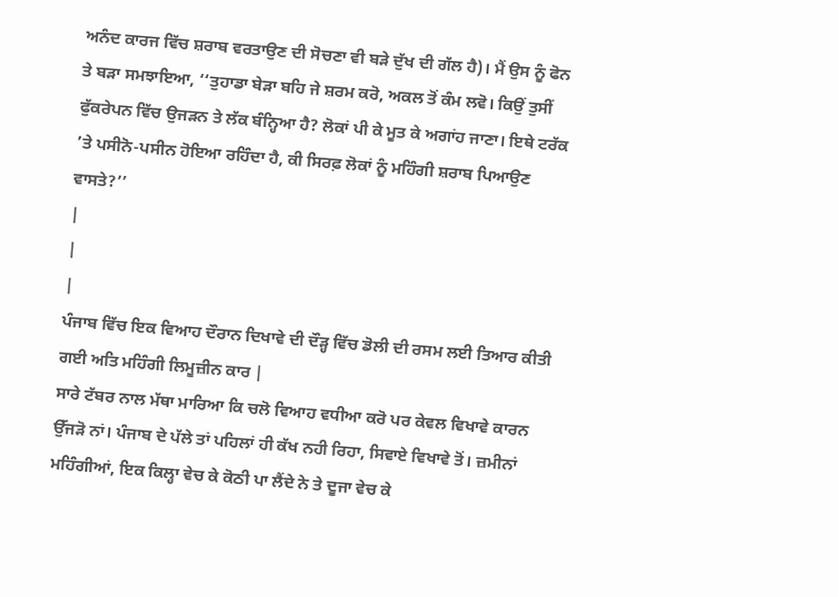ਅਨੰਦ ਕਾਰਜ ਵਿੱਚ ਸ਼ਰਾਬ ਵਰਤਾਉਣ ਦੀ ਸੋਚਣਾ ਵੀ ਬੜੇ ਦੁੱਖ ਦੀ ਗੱਲ ਹੈ)। ਮੈਂ ਉਸ ਨੂੰ ਫੋਨ ਤੇ ਬੜਾ ਸਮਝਾਇਆ, ‘‘ਤੁਹਾਡਾ ਬੇੜਾ ਬਹਿ ਜੇ ਸ਼ਰਮ ਕਰੋ, ਅਕਲ ਤੋਂ ਕੰਮ ਲਵੋ। ਕਿਉਂ ਤੁਸੀਂ ਫੁੱਕਰੇਪਨ ਵਿੱਚ ਉਜੜਨ ਤੇ ਲੱਕ ਬੰਨ੍ਹਿਆ ਹੈ? ਲੋਕਾਂ ਪੀ ਕੇ ਮੂਤ ਕੇ ਅਗਾਂਹ ਜਾਣਾ। ਇਥੇ ਟਰੱਕ ’ਤੇ ਪਸੀਨੋ-ਪਸੀਨ ਹੋਇਆ ਰਹਿੰਦਾ ਹੈ, ਕੀ ਸਿਰਫ਼ ਲੋਕਾਂ ਨੂੰ ਮਹਿੰਗੀ ਸ਼ਰਾਬ ਪਿਆਉਣ ਵਾਸਤੇ?’’
|
|
|
ਪੰਜਾਬ ਵਿੱਚ ਇਕ ਵਿਆਹ ਦੌਰਾਨ ਦਿਖਾਵੇ ਦੀ ਦੌੜ੍ਹ ਵਿੱਚ ਡੋਲੀ ਦੀ ਰਸਮ ਲਈ ਤਿਆਰ ਕੀਤੀ ਗਈ ਅਤਿ ਮਹਿੰਗੀ ਲਿਮੂਜ਼ੀਨ ਕਾਰ |
ਸਾਰੇ ਟੱਬਰ ਨਾਲ ਮੱਥਾ ਮਾਰਿਆ ਕਿ ਚਲੋ ਵਿਆਹ ਵਧੀਆ ਕਰੋ ਪਰ ਕੇਵਲ ਵਿਖਾਵੇ ਕਾਰਨ ਉੱਜੜੋ ਨਾਂ। ਪੰਜਾਬ ਦੇ ਪੱਲੇ ਤਾਂ ਪਹਿਲਾਂ ਹੀ ਕੱਖ ਨਹੀ ਰਿਹਾ, ਸਿਵਾਏ ਵਿਖਾਵੇ ਤੋਂ। ਜ਼ਮੀਨਾਂ ਮਹਿੰਗੀਆਂ, ਇਕ ਕਿਲ੍ਹਾ ਵੇਚ ਕੇ ਕੋਠੀ ਪਾ ਲੈਂਦੇ ਨੇ ਤੇ ਦੂਜਾ ਵੇਚ ਕੇ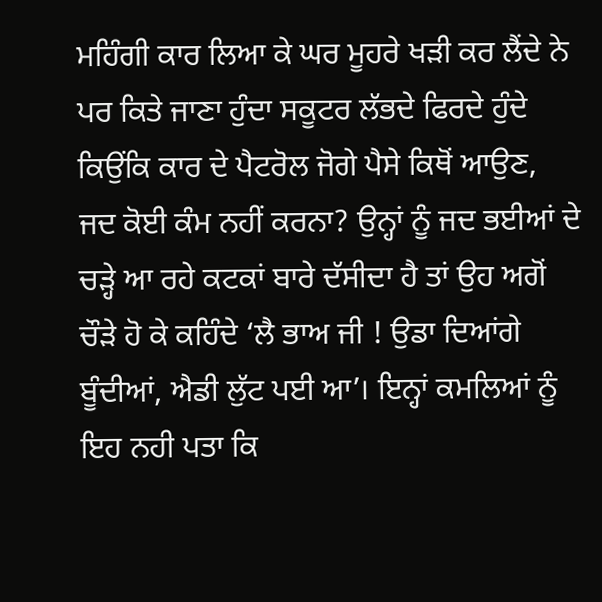ਮਹਿੰਗੀ ਕਾਰ ਲਿਆ ਕੇ ਘਰ ਮੂਹਰੇ ਖੜੀ ਕਰ ਲੈਂਦੇ ਨੇ ਪਰ ਕਿਤੇ ਜਾਣਾ ਹੁੰਦਾ ਸਕੂਟਰ ਲੱਭਦੇ ਫਿਰਦੇ ਹੁੰਦੇ ਕਿਉਂਕਿ ਕਾਰ ਦੇ ਪੈਟਰੋਲ ਜੋਗੇ ਪੈਸੇ ਕਿਥੋਂ ਆਉਣ, ਜਦ ਕੋਈ ਕੰਮ ਨਹੀਂ ਕਰਨਾ? ਉਨ੍ਹਾਂ ਨੂੰ ਜਦ ਭਈਆਂ ਦੇ ਚੜ੍ਹੇ ਆ ਰਹੇ ਕਟਕਾਂ ਬਾਰੇ ਦੱਸੀਦਾ ਹੈ ਤਾਂ ਉਹ ਅਗੋਂ ਚੌੜੇ ਹੋ ਕੇ ਕਹਿੰਦੇ ‘ਲੈ ਭਾਅ ਜੀ ! ਉਡਾ ਦਿਆਂਗੇ ਬੂੰਦੀਆਂ, ਐਡੀ ਲੁੱਟ ਪਈ ਆ’। ਇਨ੍ਹਾਂ ਕਮਲਿਆਂ ਨੂੰ ਇਹ ਨਹੀ ਪਤਾ ਕਿ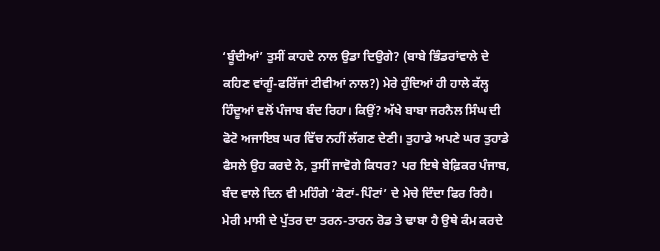‘ਬੂੰਦੀਆਂ’ ਤੁਸੀਂ ਕਾਹਦੇ ਨਾਲ ਉਡਾ ਦਿਉਗੇ? (ਬਾਬੇ ਭਿੰਡਰਾਂਵਾਲੇ ਦੇ ਕਹਿਣ ਵਾਂਗੂੰ-ਫਰਿੱਜਾਂ ਟੀਵੀਆਂ ਨਾਲ?) ਮੇਰੇ ਹੁੰਦਿਆਂ ਹੀ ਹਾਲੇ ਕੱਲ੍ਹ ਹਿੰਦੂਆਂ ਵਲੋਂ ਪੰਜਾਬ ਬੰਦ ਰਿਹਾ। ਕਿਉਂ? ਅੱਖੇ ਬਾਬਾ ਜਰਨੈਲ ਸਿੰਘ ਦੀ ਫੋਟੋ ਅਜਾਇਬ ਘਰ ਵਿੱਚ ਨਹੀਂ ਲੱਗਣ ਦੇਣੀ। ਤੁਹਾਡੇ ਅਪਣੇ ਘਰ ਤੁਹਾਡੇ ਫੈਸਲੇ ਉਹ ਕਰਦੇ ਨੇ, ਤੁਸੀਂ ਜਾਵੋਗੇ ਕਿਧਰ? ਪਰ ਇਥੇ ਬੇਫ਼ਿਕਰ ਪੰਜਾਬ, ਬੰਦ ਵਾਲੇ ਦਿਨ ਵੀ ਮਹਿੰਗੇ ‘ਕੋਟਾਂ-ਪਿੰਟਾਂ’ ਦੇ ਮੇਚੇ ਦਿੰਦਾ ਫਿਰ ਰਿਹੈ।
ਮੇਰੀ ਮਾਸੀ ਦੇ ਪੁੱਤਰ ਦਾ ਤਰਨ-ਤਾਰਨ ਰੋਡ ਤੇ ਢਾਬਾ ਹੈ ਉਥੇ ਕੰਮ ਕਰਦੇ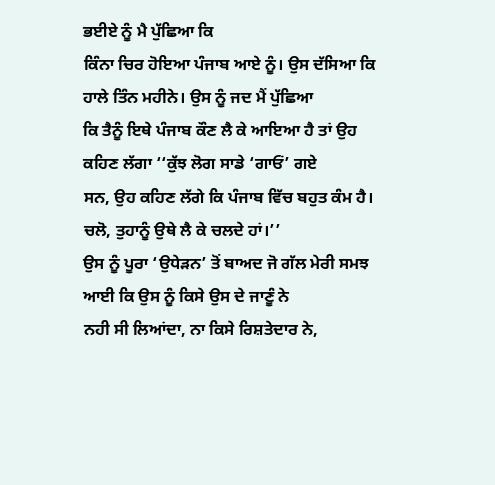ਭਈਏ ਨੂੰ ਮੈ ਪੁੱਛਿਆ ਕਿ
ਕਿੰਨਾ ਚਿਰ ਹੋਇਆ ਪੰਜਾਬ ਆਏ ਨੂੰ। ਉਸ ਦੱਸਿਆ ਕਿ ਹਾਲੇ ਤਿੰਨ ਮਹੀਨੇ। ਉਸ ਨੂੰ ਜਦ ਮੈਂ ਪੁੱਛਿਆ
ਕਿ ਤੈਨੂੰ ਇਥੇ ਪੰਜਾਬ ਕੌਣ ਲੈ ਕੇ ਆਇਆ ਹੈ ਤਾਂ ਉਹ ਕਹਿਣ ਲੱਗਾ ‘‘ਕੁੱਝ ਲੋਗ ਸਾਡੇ ‘ਗਾਓਂ’ ਗਏ
ਸਨ, ਉਹ ਕਹਿਣ ਲੱਗੇ ਕਿ ਪੰਜਾਬ ਵਿੱਚ ਬਹੁਤ ਕੰਮ ਹੈ। ਚਲੋ, ਤੁਹਾਨੂੰ ਉਥੇ ਲੈ ਕੇ ਚਲਦੇ ਹਾਂ।’’
ਉਸ ਨੂੰ ਪੂਰਾ ‘ਉਧੇੜਨ’ ਤੋਂ ਬਾਅਦ ਜੋ ਗੱਲ ਮੇਰੀ ਸਮਝ ਆਈ ਕਿ ਉਸ ਨੂੰ ਕਿਸੇ ਉਸ ਦੇ ਜਾਣੂੰ ਨੇ
ਨਹੀ ਸੀ ਲਿਆਂਦਾ, ਨਾ ਕਿਸੇ ਰਿਸ਼ਤੇਦਾਰ ਨੇ,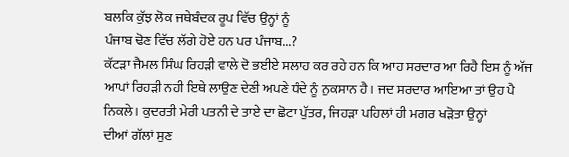ਬਲਕਿ ਕੁੱਝ ਲੋਕ ਜਥੇਬੰਦਕ ਰੂਪ ਵਿੱਚ ਉਨ੍ਹਾਂ ਨੂੰ
ਪੰਜਾਬ ਢੋਣ ਵਿੱਚ ਲੱਗੇ ਹੋਏ ਹਨ ਪਰ ਪੰਜਾਬ...?
ਕੱਟੜਾ ਜੈਮਲ ਸਿੰਘ ਰਿਹੜੀ ਵਾਲੇ ਦੋ ਭਈਏ ਸਲਾਹ ਕਰ ਰਹੇ ਹਨ ਕਿ ਆਹ ਸਰਦਾਰ ਆ ਰਿਹੈ ਇਸ ਨੂੰ ਅੱਜ
ਆਪਾਂ ਰਿਹੜੀ ਨਹੀ ਇਥੇ ਲਾਉਣ ਦੇਣੀ ਅਪਣੇ ਧੰਦੇ ਨੂੰ ਨੁਕਸਾਨ ਹੈ। ਜਦ ਸਰਦਾਰ ਆਇਆ ਤਾਂ ਉਹ ਪੈ
ਨਿਕਲੇ। ਕੁਦਰਤੀ ਮੇਰੀ ਪਤਨੀ ਦੇ ਤਾਏ ਦਾ ਛੋਟਾ ਪੁੱਤਰ, ਜਿਹੜਾ ਪਹਿਲਾਂ ਹੀ ਮਗਰ ਖੜੋਤਾ ਉਨ੍ਹਾਂ
ਦੀਆਂ ਗੱਲਾਂ ਸੁਣ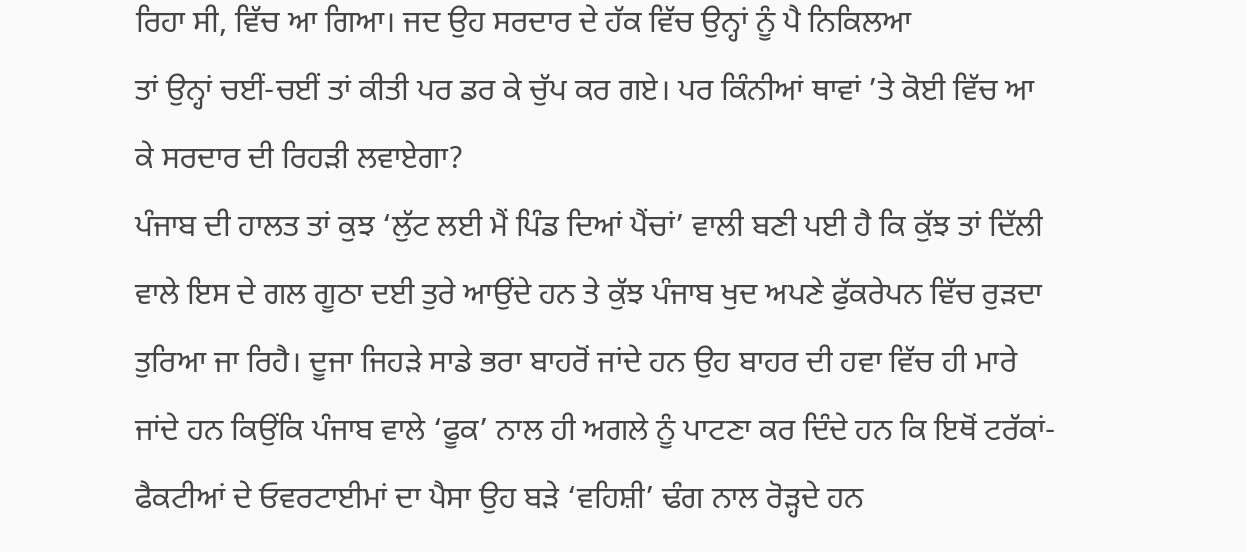ਰਿਹਾ ਸੀ, ਵਿੱਚ ਆ ਗਿਆ। ਜਦ ਉਹ ਸਰਦਾਰ ਦੇ ਹੱਕ ਵਿੱਚ ਉਨ੍ਹਾਂ ਨੂੰ ਪੈ ਨਿਕਿਲਆ
ਤਾਂ ਉਨ੍ਹਾਂ ਚਈਂ-ਚਈਂ ਤਾਂ ਕੀਤੀ ਪਰ ਡਰ ਕੇ ਚੁੱਪ ਕਰ ਗਏ। ਪਰ ਕਿੰਨੀਆਂ ਥਾਵਾਂ ’ਤੇ ਕੋਈ ਵਿੱਚ ਆ
ਕੇ ਸਰਦਾਰ ਦੀ ਰਿਹੜੀ ਲਵਾਏਗਾ?
ਪੰਜਾਬ ਦੀ ਹਾਲਤ ਤਾਂ ਕੁਝ ‘ਲੁੱਟ ਲਈ ਮੈਂ ਪਿੰਡ ਦਿਆਂ ਪੈਂਚਾਂ’ ਵਾਲੀ ਬਣੀ ਪਈ ਹੈ ਕਿ ਕੁੱਝ ਤਾਂ ਦਿੱਲੀ ਵਾਲੇ ਇਸ ਦੇ ਗਲ ਗੂਠਾ ਦਈ ਤੁਰੇ ਆਉਂਦੇ ਹਨ ਤੇ ਕੁੱਝ ਪੰਜਾਬ ਖੁਦ ਅਪਣੇ ਫੁੱਕਰੇਪਨ ਵਿੱਚ ਰੁੜਦਾ ਤੁਰਿਆ ਜਾ ਰਿਹੈ। ਦੂਜਾ ਜਿਹੜੇ ਸਾਡੇ ਭਰਾ ਬਾਹਰੋਂ ਜਾਂਦੇ ਹਨ ਉਹ ਬਾਹਰ ਦੀ ਹਵਾ ਵਿੱਚ ਹੀ ਮਾਰੇ ਜਾਂਦੇ ਹਨ ਕਿਉਂਕਿ ਪੰਜਾਬ ਵਾਲੇ ‘ਫੂਕ’ ਨਾਲ ਹੀ ਅਗਲੇ ਨੂੰ ਪਾਟਣਾ ਕਰ ਦਿੰਦੇ ਹਨ ਕਿ ਇਥੋਂ ਟਰੱਕਾਂ-ਫੈਕਟੀਆਂ ਦੇ ਓਵਰਟਾਈਮਾਂ ਦਾ ਪੈਸਾ ਉਹ ਬੜੇ ‘ਵਹਿਸ਼ੀ’ ਢੰਗ ਨਾਲ ਰੋੜ੍ਹਦੇ ਹਨ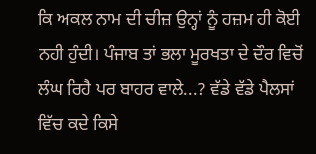ਕਿ ਅਕਲ ਨਾਮ ਦੀ ਚੀਜ਼ ਉਨ੍ਹਾਂ ਨੂੰ ਹਜ਼ਮ ਹੀ ਕੋਈ ਨਹੀ ਹੁੰਦੀ। ਪੰਜਾਬ ਤਾਂ ਭਲਾ ਮੂਰਖਤਾ ਦੇ ਦੌਰ ਵਿਚੋਂ ਲੰਘ ਰਿਹੈ ਪਰ ਬਾਹਰ ਵਾਲੇ...? ਵੱਡੇ ਵੱਡੇ ਪੈਲਸਾਂ ਵਿੱਚ ਕਦੇ ਕਿਸੇ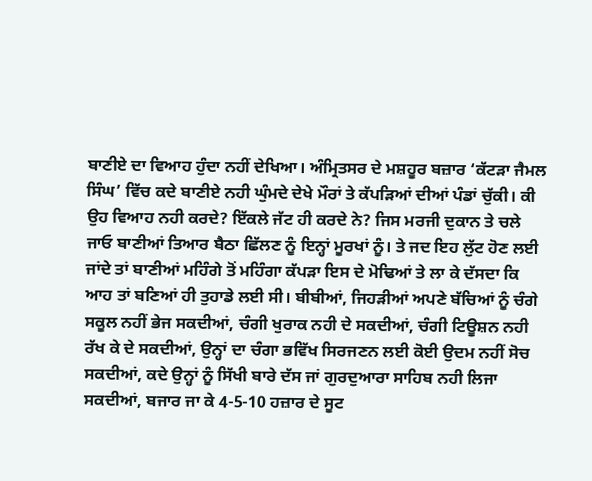ਬਾਣੀਏ ਦਾ ਵਿਆਹ ਹੁੰਦਾ ਨਹੀਂ ਦੇਖਿਆ। ਅੰਮ੍ਰਿਤਸਰ ਦੇ ਮਸ਼ਹੂਰ ਬਜ਼ਾਰ ‘ਕੱਟੜਾ ਜੈਮਲ ਸਿੰਘ’ ਵਿੱਚ ਕਦੇ ਬਾਣੀਏ ਨਹੀ ਘੁੰਮਦੇ ਦੇਖੇ ਮੌਰਾਂ ਤੇ ਕੱਪੜਿਆਂ ਦੀਆਂ ਪੰਡਾਂ ਚੁੱਕੀ। ਕੀ ਉਹ ਵਿਆਹ ਨਹੀ ਕਰਦੇ? ਇੱਕਲੇ ਜੱਟ ਹੀ ਕਰਦੇ ਨੇ? ਜਿਸ ਮਰਜੀ ਦੁਕਾਨ ਤੇ ਚਲੇ ਜਾਓ ਬਾਣੀਆਂ ਤਿਆਰ ਬੈਠਾ ਛਿੱਲਣ ਨੂੰ ਇਨ੍ਹਾਂ ਮੂਰਖਾਂ ਨੂੰ। ਤੇ ਜਦ ਇਹ ਲੁੱਟ ਹੋਣ ਲਈ ਜਾਂਦੇ ਤਾਂ ਬਾਣੀਆਂ ਮਹਿੰਗੇ ਤੋਂ ਮਹਿੰਗਾ ਕੱਪੜਾ ਇਸ ਦੇ ਮੋਢਿਆਂ ਤੇ ਲਾ ਕੇ ਦੱਸਦਾ ਕਿ ਆਹ ਤਾਂ ਬਣਿਆਂ ਹੀ ਤੁਹਾਡੇ ਲਈ ਸੀ। ਬੀਬੀਆਂ, ਜਿਹੜੀਆਂ ਅਪਣੇ ਬੱਚਿਆਂ ਨੂੰ ਚੰਗੇ ਸਕੂਲ ਨਹੀਂ ਭੇਜ ਸਕਦੀਆਂ, ਚੰਗੀ ਖੁਰਾਕ ਨਹੀ ਦੇ ਸਕਦੀਆਂ, ਚੰਗੀ ਟਿਊਸ਼ਨ ਨਹੀ ਰੱਖ ਕੇ ਦੇ ਸਕਦੀਆਂ, ਉਨ੍ਹਾਂ ਦਾ ਚੰਗਾ ਭਵਿੱਖ ਸਿਰਜਣਨ ਲਈ ਕੋਈ ਉਦਮ ਨਹੀਂ ਸੋਚ ਸਕਦੀਆਂ, ਕਦੇ ਉਨ੍ਹਾਂ ਨੂੰ ਸਿੱਖੀ ਬਾਰੇ ਦੱਸ ਜਾਂ ਗੁਰਦੁਆਰਾ ਸਾਹਿਬ ਨਹੀ ਲਿਜਾ ਸਕਦੀਆਂ, ਬਜਾਰ ਜਾ ਕੇ 4-5-10 ਹਜ਼ਾਰ ਦੇ ਸੂਟ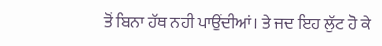ਤੋਂ ਬਿਨਾ ਹੱਥ ਨਹੀ ਪਾਉਂਦੀਆਂ। ਤੇ ਜਦ ਇਹ ਲੁੱਟ ਹੋ ਕੇ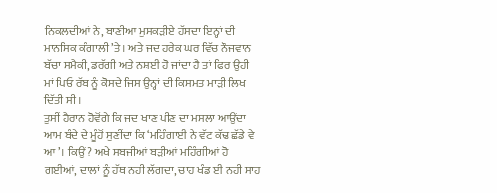ਨਿਕਲਦੀਆਂ ਨੇ, ਬਾਣੀਆ ਮੁਸਕੜੀਏ ਹੱਸਦਾ ਇਨ੍ਹਾਂ ਦੀ ਮਾਨਸਿਕ ਕੰਗਾਲੀ ’ਤੇ। ਅਤੇ ਜਦ ਹਰੇਕ ਘਰ ਵਿੱਚ ਨੌਜਵਾਨ ਬੱਚਾ ਸਮੈਕੀ, ਡਰੱਗੀ ਅਤੇ ਨਸ਼ਈ ਹੋ ਜਾਂਦਾ ਹੈ ਤਾਂ ਫਿਰ ਉਹੀ ਮਾਂ ਪਿਓ ਰੱਬ ਨੂੰ ਕੋਸਦੇ ਜਿਸ ਉਨ੍ਹਾਂ ਦੀ ਕਿਸਮਤ ਮਾੜੀ ਲਿਖ ਦਿੱਤੀ ਸੀ।
ਤੁਸੀਂ ਹੈਰਾਨ ਹੋਵੋਂਗੇ ਕਿ ਜਦ ਖਾਣ ਪੀਣ ਦਾ ਮਸਲਾ ਆਉਂਦਾ ਆਮ ਬੰਦੇ ਦੇ ਮੂੰਹੋਂ ਸੁਣੀਂਦਾ ਕਿ ‘ਮਹਿੰਗਾਈ ਨੇ ਵੱਟ ਕੱਢ ਛੱਡੇ ਵੇ ਆ’। ਕਿਉਂ? ਅਖੇ ਸਬਜੀਆਂ ਬੜੀਆਂ ਮਹਿੰਗੀਆਂ ਹੋ ਗਈਆਂ, ਦਾਲਾਂ ਨੂੰ ਹੱਥ ਨਹੀ ਲੱਗਦਾ, ਚਾਹ ਖੰਡ ਈ ਨਹੀ ਸਾਹ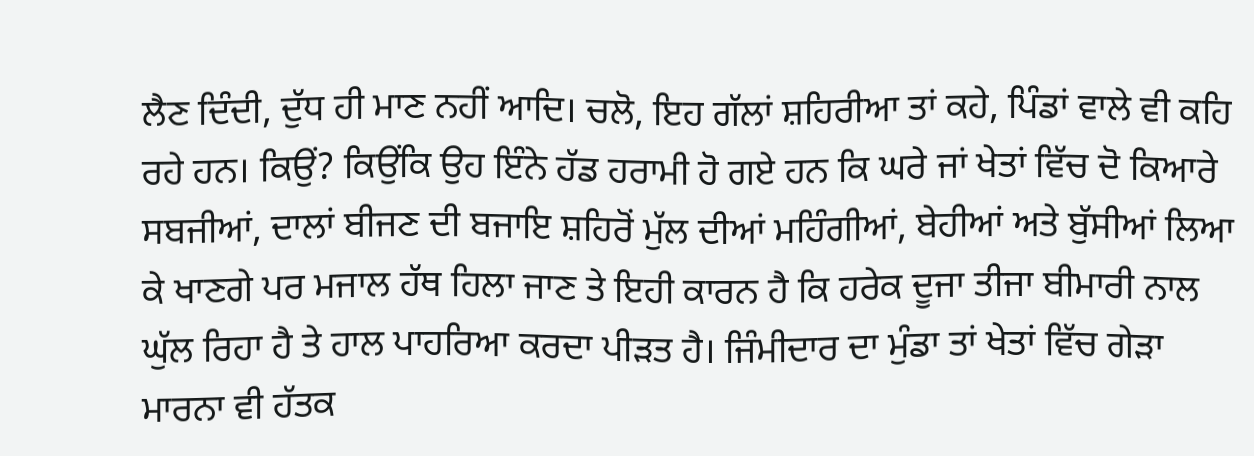ਲੈਣ ਦਿੰਦੀ, ਦੁੱਧ ਹੀ ਮਾਣ ਨਹੀਂ ਆਦਿ। ਚਲੋ, ਇਹ ਗੱਲਾਂ ਸ਼ਹਿਰੀਆ ਤਾਂ ਕਹੇ, ਪਿੰਡਾਂ ਵਾਲੇ ਵੀ ਕਹਿ ਰਹੇ ਹਨ। ਕਿਉਂ? ਕਿਉਂਕਿ ਉਹ ਇੰਨੇ ਹੱਡ ਹਰਾਮੀ ਹੋ ਗਏ ਹਨ ਕਿ ਘਰੇ ਜਾਂ ਖੇਤਾਂ ਵਿੱਚ ਦੋ ਕਿਆਰੇ ਸਬਜੀਆਂ, ਦਾਲਾਂ ਬੀਜਣ ਦੀ ਬਜਾਇ ਸ਼ਹਿਰੋਂ ਮੁੱਲ ਦੀਆਂ ਮਹਿੰਗੀਆਂ, ਬੇਹੀਆਂ ਅਤੇ ਬੁੱਸੀਆਂ ਲਿਆ ਕੇ ਖਾਣਗੇ ਪਰ ਮਜਾਲ ਹੱਥ ਹਿਲਾ ਜਾਣ ਤੇ ਇਹੀ ਕਾਰਨ ਹੈ ਕਿ ਹਰੇਕ ਦੂਜਾ ਤੀਜਾ ਬੀਮਾਰੀ ਨਾਲ ਘੁੱਲ ਰਿਹਾ ਹੈ ਤੇ ਹਾਲ ਪਾਹਰਿਆ ਕਰਦਾ ਪੀੜਤ ਹੈ। ਜਿੰਮੀਦਾਰ ਦਾ ਮੁੰਡਾ ਤਾਂ ਖੇਤਾਂ ਵਿੱਚ ਗੇੜਾ ਮਾਰਨਾ ਵੀ ਹੱਤਕ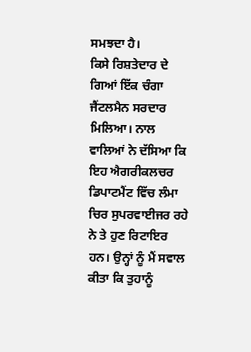ਸਮਝਦਾ ਹੈ।
ਕਿਸੇ ਰਿਸ਼ਤੇਦਾਰ ਦੇ ਗਿਆਂ ਇੱਕ ਚੰਗਾ ਜੈਂਟਲਮੈਨ ਸਰਦਾਰ ਮਿਲਿਆ। ਨਾਲ ਵਾਲਿਆਂ ਨੇ ਦੱਸਿਆ ਕਿ ਇਹ ਐਗਰੀਕਲਚਰ ਡਿਪਾਟਮੈਂਟ ਵਿੱਚ ਲੰਮਾ ਚਿਰ ਸੁਪਰਵਾਈਜਰ ਰਹੇ ਨੇ ਤੇ ਹੁਣ ਰਿਟਾਇਰ ਹਨ। ਉਨ੍ਹਾਂ ਨੂੰ ਮੈਂ ਸਵਾਲ ਕੀਤਾ ਕਿ ਤੁਹਾਨੂੰ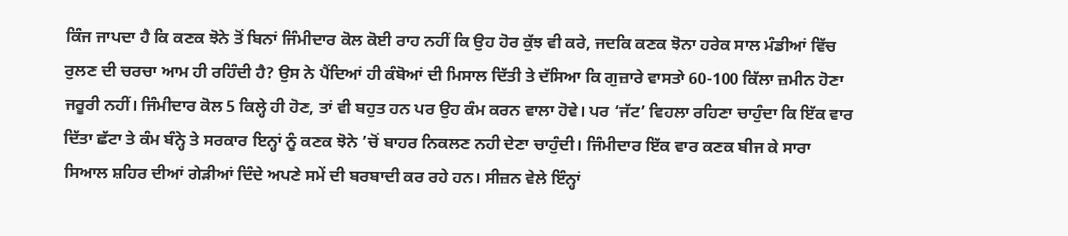ਕਿੰਜ ਜਾਪਦਾ ਹੈ ਕਿ ਕਣਕ ਝੋਨੇ ਤੋਂ ਬਿਨਾਂ ਜਿੰਮੀਦਾਰ ਕੋਲ ਕੋਈ ਰਾਹ ਨਹੀਂ ਕਿ ਉਹ ਹੋਰ ਕੁੱਝ ਵੀ ਕਰੇ, ਜਦਕਿ ਕਣਕ ਝੋਨਾ ਹਰੇਕ ਸਾਲ ਮੰਡੀਆਂ ਵਿੱਚ ਰੁਲਣ ਦੀ ਚਰਚਾ ਆਮ ਹੀ ਰਹਿੰਦੀ ਹੈ? ਉਸ ਨੇ ਪੈਂਦਿਆਂ ਹੀ ਕੰਬੋਆਂ ਦੀ ਮਿਸਾਲ ਦਿੱਤੀ ਤੇ ਦੱਸਿਆ ਕਿ ਗੁਜ਼ਾਰੇ ਵਾਸਤਾੇ 60-100 ਕਿੱਲਾ ਜ਼ਮੀਨ ਹੋਣਾ ਜਰੂਰੀ ਨਹੀਂ। ਜਿੰਮੀਦਾਰ ਕੋਲ 5 ਕਿਲ੍ਹੇ ਹੀ ਹੋਣ, ਤਾਂ ਵੀ ਬਹੁਤ ਹਨ ਪਰ ਉਹ ਕੰਮ ਕਰਨ ਵਾਲਾ ਹੋਵੇ। ਪਰ ‘ਜੱਟ’ ਵਿਹਲਾ ਰਹਿਣਾ ਚਾਹੁੰਦਾ ਕਿ ਇੱਕ ਵਾਰ ਦਿੱਤਾ ਛੱਟਾ ਤੇ ਕੰਮ ਬੰਨ੍ਹੇ ਤੇ ਸਰਕਾਰ ਇਨ੍ਹਾਂ ਨੂੰ ਕਣਕ ਝੋਨੇ ’ਚੋਂ ਬਾਹਰ ਨਿਕਲਣ ਨਹੀ ਦੇਣਾ ਚਾਹੁੰਦੀ। ਜਿੰਮੀਦਾਰ ਇੱਕ ਵਾਰ ਕਣਕ ਬੀਜ ਕੇ ਸਾਰਾ ਸਿਆਲ ਸ਼ਹਿਰ ਦੀਆਂ ਗੇੜੀਆਂ ਦਿੰਦੇ ਅਪਣੇ ਸਮੇਂ ਦੀ ਬਰਬਾਦੀ ਕਰ ਰਹੇ ਹਨ। ਸੀਜ਼ਨ ਵੇਲੇ ਇੰਨ੍ਹਾਂ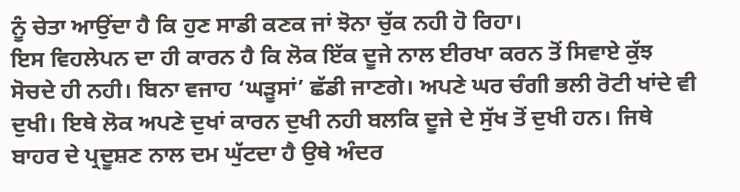ਨੂੰ ਚੇਤਾ ਆਉਂਦਾ ਹੈ ਕਿ ਹੁਣ ਸਾਡੀ ਕਣਕ ਜਾਂ ਝੋਨਾ ਚੁੱਕ ਨਹੀ ਹੋ ਰਿਹਾ।
ਇਸ ਵਿਹਲੇਪਨ ਦਾ ਹੀ ਕਾਰਨ ਹੈ ਕਿ ਲੋਕ ਇੱਕ ਦੂਜੇ ਨਾਲ ਈਰਖਾ ਕਰਨ ਤੋਂ ਸਿਵਾਏ ਕੁੱਝ ਸੋਚਦੇ ਹੀ ਨਹੀ। ਬਿਨਾ ਵਜਾਹ ‘ਘੜੂਸਾਂ’ ਛੱਡੀ ਜਾਣਗੇ। ਅਪਣੇ ਘਰ ਚੰਗੀ ਭਲੀ ਰੋਟੀ ਖਾਂਦੇ ਵੀ ਦੁਖੀ। ਇਥੇ ਲੋਕ ਅਪਣੇ ਦੁਖਾਂ ਕਾਰਨ ਦੁਖੀ ਨਹੀ ਬਲਕਿ ਦੂਜੇ ਦੇ ਸੁੱਖ ਤੋਂ ਦੁਖੀ ਹਨ। ਜਿਥੇ ਬਾਹਰ ਦੇ ਪ੍ਰਦੂਸ਼ਣ ਨਾਲ ਦਮ ਘੁੱਟਦਾ ਹੈ ਉਥੇ ਅੰਦਰ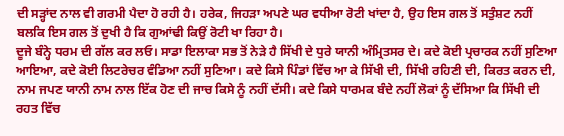ਦੀ ਸੜ੍ਹਾਂਦ ਨਾਲ ਵੀ ਗਰਮੀ ਪੈਦਾ ਹੋ ਰਹੀ ਹੈ। ਹਰੇਕ, ਜਿਹੜਾ ਅਪਣੇ ਘਰ ਵਧੀਆ ਰੋਟੀ ਖਾਂਦਾ ਹੈ, ਉਹ ਇਸ ਗਲ ਤੋਂ ਸਤੁੰਸ਼ਟ ਨਹੀਂ ਬਲਕਿ ਇਸ ਗਲ ਤੋਂ ਦੁਖੀ ਹੈ ਕਿ ਗੁਆਂਢੀ ਕਿਉਂ ਰੋਟੀ ਖਾ ਰਿਹਾ ਹੈ।
ਦੂਜੇ ਬੰਨ੍ਹੇ ਧਰਮ ਦੀ ਗੱਲ ਕਰ ਲਓ। ਸਾਡਾ ਇਲਾਕਾ ਸਭ ਤੋਂ ਨੇੜੇ ਹੈ ਸਿੱਖੀ ਦੇ ਧੁਰੇ ਯਾਨੀ ਅੰਮ੍ਰਿਤਸਰ ਦੇ। ਕਦੇ ਕੋਈ ਪ੍ਰਚਾਰਕ ਨਹੀਂ ਸੁਣਿਆ ਆਇਆ, ਕਦੇ ਕੋਈ ਲਿਟਰੇਚਰ ਵੰਡਿਆ ਨਹੀਂ ਸੁਣਿਆ। ਕਦੇ ਕਿਸੇ ਪਿੰਡਾਂ ਵਿੱਚ ਆ ਕੇ ਸਿੱਖੀ ਦੀ, ਸਿੱਖੀ ਰਹਿਣੀ ਦੀ, ਕਿਰਤ ਕਰਨ ਦੀ, ਨਾਮ ਜਪਣ ਯਾਨੀ ਨਾਮ ਨਾਲ ਇੱਕ ਹੋਣ ਦੀ ਜਾਚ ਕਿਸੇ ਨੂੰ ਨਹੀਂ ਦੱਸੀ। ਕਦੇ ਕਿਸੇ ਧਾਰਮਕ ਬੰਦੇ ਨਹੀਂ ਲੋਕਾਂ ਨੂੰ ਦੱਸਿਆ ਕਿ ਸਿੱਖੀ ਦੀ ਰਹਤ ਵਿੱਚ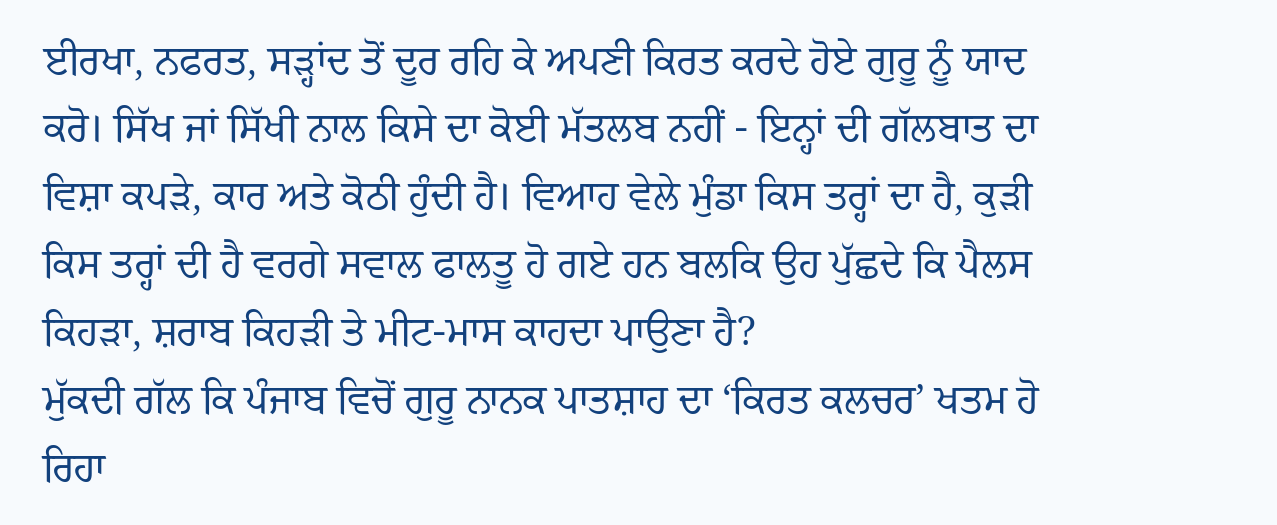ਈਰਖਾ, ਨਫਰਤ, ਸੜ੍ਹਾਂਦ ਤੋਂ ਦੂਰ ਰਹਿ ਕੇ ਅਪਣੀ ਕਿਰਤ ਕਰਦੇ ਹੋਏ ਗੁਰੂ ਨੂੰ ਯਾਦ ਕਰੋ। ਸਿੱਖ ਜਾਂ ਸਿੱਖੀ ਨਾਲ ਕਿਸੇ ਦਾ ਕੋਈ ਮੱਤਲਬ ਨਹੀਂ - ਇਨ੍ਹਾਂ ਦੀ ਗੱਲਬਾਤ ਦਾ ਵਿਸ਼ਾ ਕਪੜੇ, ਕਾਰ ਅਤੇ ਕੋਠੀ ਹੁੰਦੀ ਹੈ। ਵਿਆਹ ਵੇਲੇ ਮੁੰਡਾ ਕਿਸ ਤਰ੍ਹਾਂ ਦਾ ਹੈ, ਕੁੜੀ ਕਿਸ ਤਰ੍ਹਾਂ ਦੀ ਹੈ ਵਰਗੇ ਸਵਾਲ ਫਾਲਤੂ ਹੋ ਗਏ ਹਨ ਬਲਕਿ ਉਹ ਪੁੱਛਦੇ ਕਿ ਪੈਲਸ ਕਿਹੜਾ, ਸ਼ਰਾਬ ਕਿਹੜੀ ਤੇ ਮੀਟ-ਮਾਸ ਕਾਹਦਾ ਪਾਉਣਾ ਹੈ?
ਮੁੱਕਦੀ ਗੱਲ ਕਿ ਪੰਜਾਬ ਵਿਚੋਂ ਗੁਰੂ ਨਾਨਕ ਪਾਤਸ਼ਾਹ ਦਾ ‘ਕਿਰਤ ਕਲਚਰ’ ਖਤਮ ਹੋ ਰਿਹਾ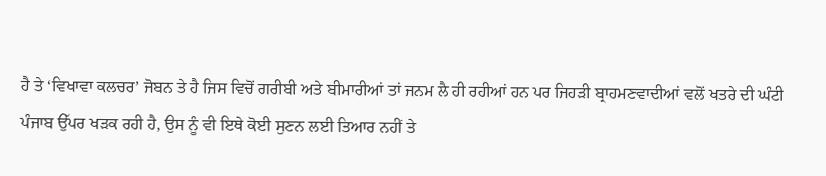ਹੈ ਤੇ ‘ਵਿਖਾਵਾ ਕਲਚਰ’ ਜੋਬਨ ਤੇ ਹੈ ਜਿਸ ਵਿਚੋਂ ਗਰੀਬੀ ਅਤੇ ਬੀਮਾਰੀਆਂ ਤਾਂ ਜਨਮ ਲੈ ਹੀ ਰਹੀਆਂ ਹਨ ਪਰ ਜਿਹੜੀ ਬ੍ਰਾਹਮਣਵਾਦੀਆਂ ਵਲੋਂ ਖਤਰੇ ਦੀ ਘੰਟੀ ਪੰਜਾਬ ਉੱਪਰ ਖੜਕ ਰਹੀ ਹੈ, ਉਸ ਨੂੰ ਵੀ ਇਥੇ ਕੋਈ ਸੁਣਨ ਲਈ ਤਿਆਰ ਨਹੀਂ ਤੇ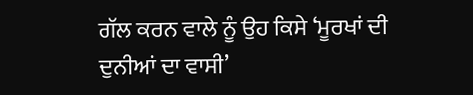ਗੱਲ ਕਰਨ ਵਾਲੇ ਨੂੰ ਉਹ ਕਿਸੇ ‘ਮੂਰਖਾਂ ਦੀ ਦੁਨੀਆਂ ਦਾ ਵਾਸੀ’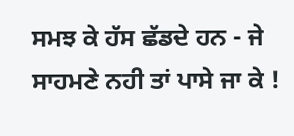ਸਮਝ ਕੇ ਹੱਸ ਛੱਡਦੇ ਹਨ - ਜੇ ਸਾਹਮਣੇ ਨਹੀ ਤਾਂ ਪਾਸੇ ਜਾ ਕੇ !